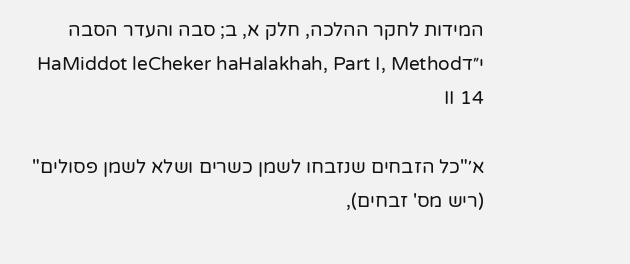המידות לחקר ההלכה, חלק א, ב; סבה והעדר הסבה י״דHaMiddot leCheker haHalakhah, Part I, Method II 14

א׳"כל הזבחים שנזבחו לשמן כשרים ושלא לשמן פסולים" (ריש מס' זבחים),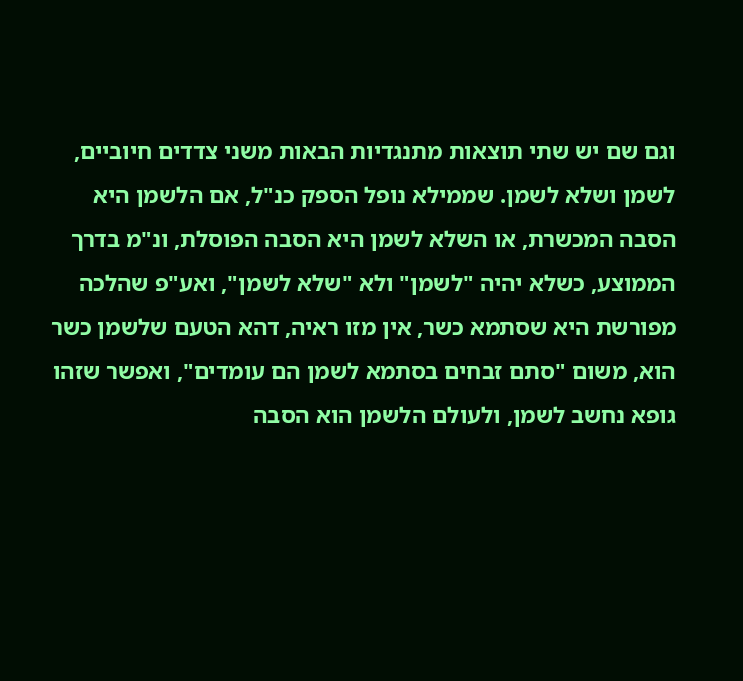וגם שם יש שתי תוצאות מתנגדיות הבאות משני צדדים חיוביים, לשמן ושלא לשמן. שממילא נופל הספק כנ"ל, אם הלשמן היא הסבה המכשרת, או השלא לשמן היא הסבה הפוסלת, ונ"מ בדרך הממוצע, כשלא יהיה "לשמן" ולא "שלא לשמן", ואע"פ שהלכה מפורשת היא שסתמא כשר, אין מזו ראיה, דהא הטעם שלשמן כשר הוא, משום "סתם זבחים בסתמא לשמן הם עומדים", ואפשר שזהו גופא נחשב לשמן, ולעולם הלשמן הוא הסבה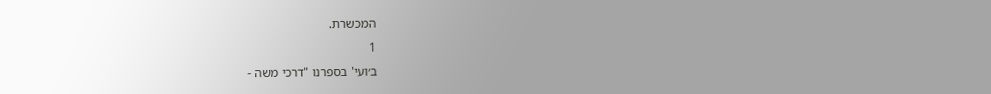המכשרת.
1
ב׳ועי' בספרנו "דרכי משה -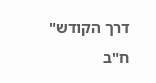דרך הקודש" ח"ב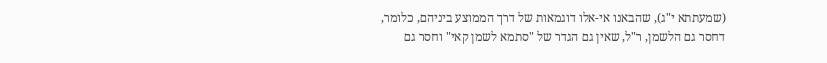(שמעתתא י"ג), שהבאנו אי-אלו דוגמאות של דרך הממוצע ביניהם, כלומר, דחסר גם הלשמן, ר"ל, שאין גם הגדר של "סתמא לשמן קאי" וחסר גם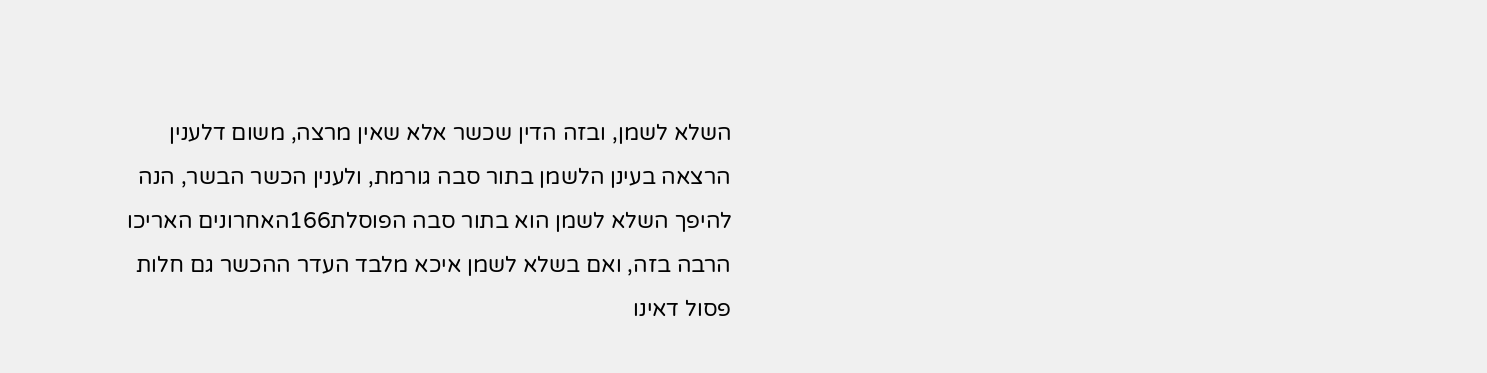השלא לשמן, ובזה הדין שכשר אלא שאין מרצה, משום דלענין הרצאה בעינן הלשמן בתור סבה גורמת, ולענין הכשר הבשר, הנה להיפך השלא לשמן הוא בתור סבה הפוסלת166האחרונים האריכו הרבה בזה, ואם בשלא לשמן איכא מלבד העדר ההכשר גם חלות פסול דאינו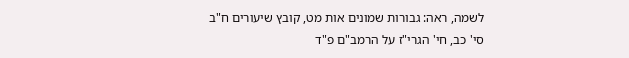לשמה, ראה: גבורות שמונים אות מט, קובץ שיעורים ח"ב סי' כב, חי' הגרי"ז על הרמב"ם פ"ד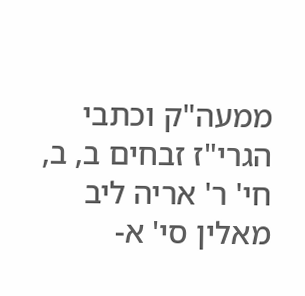ממעה"ק וכתבי הגרי"ז זבחים ב, ב, חי' ר' אריה ליב מאלין סי' א-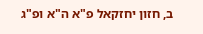ב, חזון יחזקאל פ"א ה"א ופ"ג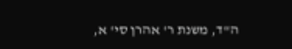ה"ד, משנת ר' אהרן סי' א,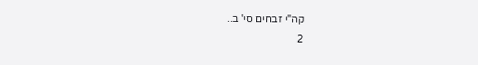קה"י זבחים סי' ב..
2